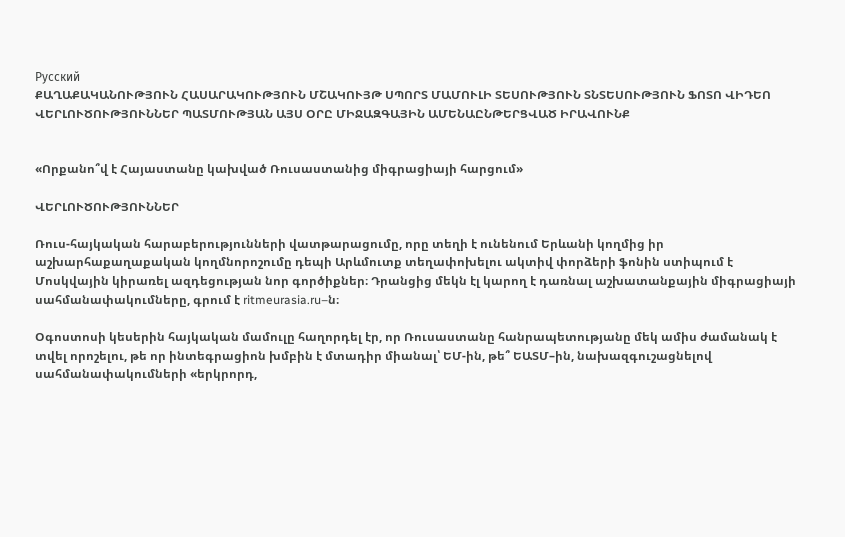Русский
ՔԱՂԱՔԱԿԱՆՈՒԹՅՈՒՆ ՀԱՍԱՐԱԿՈՒԹՅՈՒՆ ՄՇԱԿՈՒՅԹ ՍՊՈՐՏ ՄԱՄՈՒԼԻ ՏԵՍՈՒԹՅՈՒՆ ՏՆՏԵՍՈՒԹՅՈՒՆ ՖՈՏՈ ՎԻԴԵՈ ՎԵՐԼՈՒԾՈՒԹՅՈՒՆՆԵՐ ՊԱՏՄՈՒԹՅԱՆ ԱՅՍ ՕՐԸ ՄԻՋԱԶԳԱՅԻՆ ԱՄԵՆԱԸՆԹԵՐՑՎԱԾ ԻՐԱՎՈՒՆՔ


«Որքանո՞վ է Հայաստանը կախված Ռուսաստանից միգրացիայի հարցում»

ՎԵՐԼՈՒԾՈՒԹՅՈՒՆՆԵՐ

Ռուս-հայկական հարաբերությունների վատթարացումը, որը տեղի է ունենում Երևանի կողմից իր աշխարհաքաղաքական կողմնորոշումը դեպի Արևմուտք տեղափոխելու ակտիվ փորձերի ֆոնին ստիպում է Մոսկվային կիրառել ազդեցության նոր գործիքներ։ Դրանցից մեկն էլ կարող է դառնալ աշխատանքային միգրացիայի սահմանափակումները, գրում է ritmeurasia.ru–ն։

Օգոստոսի կեսերին հայկական մամուլը հաղորդել էր, որ Ռուսաստանը հանրապետությանը մեկ ամիս ժամանակ է տվել որոշելու, թե որ ինտեգրացիոն խմբին է մտադիր միանալ՝ ԵՄ-ին, թե՞ ԵԱՏՄ–ին, նախազգուշացնելով սահմանափակումների «երկրորդ,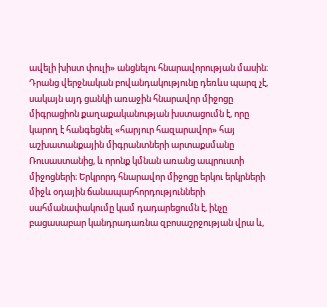ավելի խիստ փուլի» անցնելու հնարավորության մասին։ Դրանց վերջնական բովանդակությունը դեռևս պարզ չէ, սակայն այդ ցանկի առաջին հնարավոր միջոցը միգրացիոն քաղաքականության խստացումն է, որը կարող է հանգեցնել «հարյուր հազարավոր» հայ աշխատանքային միգրանտների արտաքսմանը Ռուսաստանից, և որոնք կմնան առանց ապրուստի միջոցների։ Երկրորդ հնարավոր միջոցը երկու երկրների միջև օդային ճանապարհորդությունների սահմանափակումը կամ դադարեցումն է, ինչը բացասաբար կանդրադառնա զբոսաշրջության վրա և,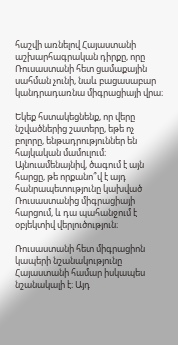հաշվի առնելով Հայաստանի աշխարհագրական դիրքը, որը Ռուսաստանի հետ ցամաքային սահման չունի, նաև բացասաբար կանդրադառնա միգրացիայի վրա։

Եկեք հստակեցնենք, որ վերը նշվածներից շատերը, եթե ոչ բոլորը, ենթադրություններ են հայկական մամուլում։ Այնուամենայնիվ, ծագում է այն հարցը, թե որքանո՞վ է այդ հանրապետությունը կախված Ռուսաստանից միգրացիայի հարցում, և դա պահանջում է օբյեկտիվ վերլուծություն։

Ռուսաստանի հետ միգրացիոն կապերի նշանակությունը Հայաստանի համար իսկապես նշանակալի է։ Այդ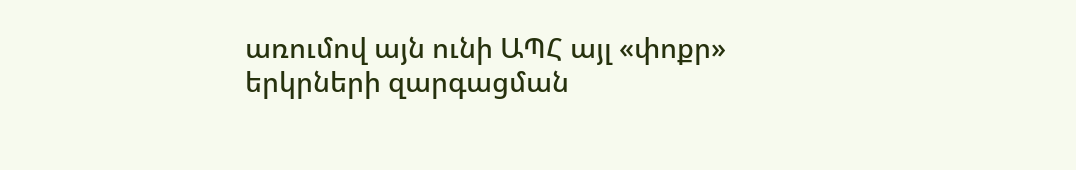առումով այն ունի ԱՊՀ այլ «փոքր» երկրների զարգացման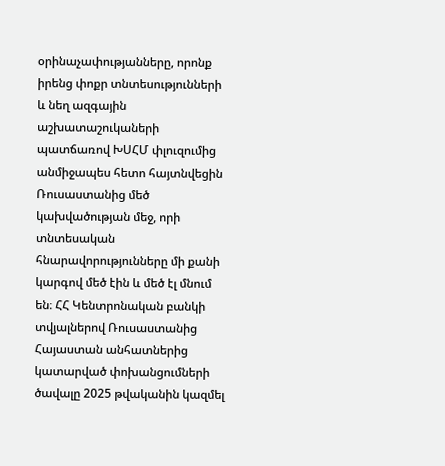օրինաչափությանները, որոնք իրենց փոքր տնտեսությունների և նեղ ազգային աշխատաշուկաների պատճառով ԽՍՀՄ փլուզումից անմիջապես հետո հայտնվեցին Ռուսաստանից մեծ կախվածության մեջ, որի տնտեսական հնարավորությունները մի քանի կարգով մեծ էին և մեծ էլ մնում են։ ՀՀ Կենտրոնական բանկի տվյալներով Ռուսաստանից Հայաստան անհատներից կատարված փոխանցումների ծավալը 2025 թվականին կազմել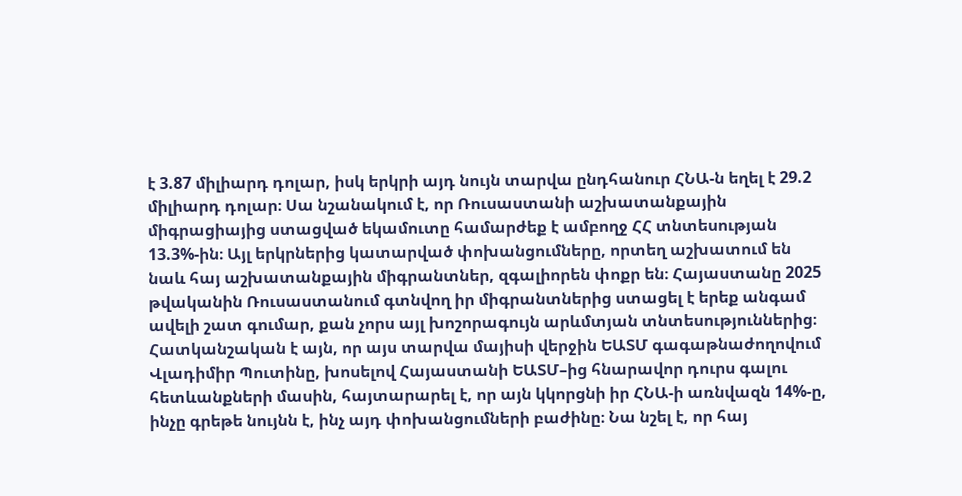է 3.87 միլիարդ դոլար, իսկ երկրի այդ նույն տարվա ընդհանուր ՀՆԱ-ն եղել է 29.2 միլիարդ դոլար։ Սա նշանակում է, որ Ռուսաստանի աշխատանքային միգրացիայից ստացված եկամուտը համարժեք է ամբողջ ՀՀ տնտեսության 13.3%-ին։ Այլ երկրներից կատարված փոխանցումները, որտեղ աշխատում են նաև հայ աշխատանքային միգրանտներ, զգալիորեն փոքր են։ Հայաստանը 2025 թվականին Ռուսաստանում գտնվող իր միգրանտներից ստացել է երեք անգամ ավելի շատ գումար, քան չորս այլ խոշորագույն արևմտյան տնտեսություններից։ Հատկանշական է այն, որ այս տարվա մայիսի վերջին ԵԱՏՄ գագաթնաժողովում Վլադիմիր Պուտինը, խոսելով Հայաստանի ԵԱՏՄ–ից հնարավոր դուրս գալու հետևանքների մասին, հայտարարել է, որ այն կկորցնի իր ՀՆԱ-ի առնվազն 14%-ը, ինչը գրեթե նույնն է, ինչ այդ փոխանցումների բաժինը։ Նա նշել է, որ հայ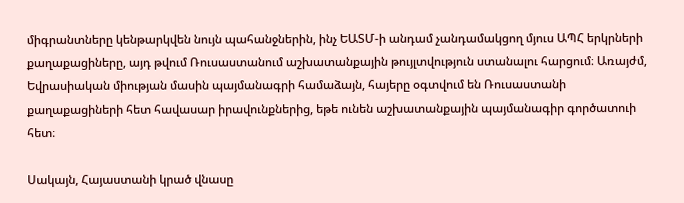միգրանտները կենթարկվեն նույն պահանջներին, ինչ ԵԱՏՄ-ի անդամ չանդամակցող մյուս ԱՊՀ երկրների քաղաքացիները, այդ թվում Ռուսաստանում աշխատանքային թույլտվություն ստանալու հարցում։ Առայժմ, Եվրասիական միության մասին պայմանագրի համաձայն, հայերը օգտվում են Ռուսաստանի քաղաքացիների հետ հավասար իրավունքներից, եթե ունեն աշխատանքային պայմանագիր գործատուի հետ։

Սակայն, Հայաստանի կրած վնասը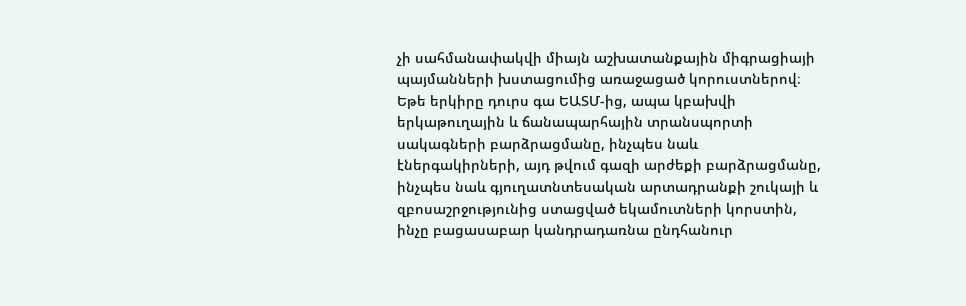չի սահմանափակվի միայն աշխատանքային միգրացիայի պայմանների խստացումից առաջացած կորուստներով։ Եթե երկիրը դուրս գա ԵԱՏՄ-ից, ապա կբախվի երկաթուղային և ճանապարհային տրանսպորտի սակագների բարձրացմանը, ինչպես նաև էներգակիրների, այդ թվում գազի արժեքի բարձրացմանը, ինչպես նաև գյուղատնտեսական արտադրանքի շուկայի և զբոսաշրջությունից ստացված եկամուտների կորստին, ինչը բացասաբար կանդրադառնա ընդհանուր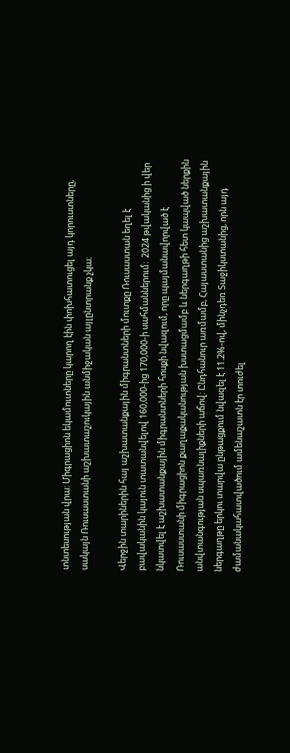տնտեսության վրա: Միգրացիոն եկամուտները կարող էին փոխհատուցել այդ կորուստները, սակայն Ռուսաստանի աշխատաշուկային անմիջական այլընտրանք չկա։

Վերջին տարիներին հայ աշխատանքային միգրանտների մուտքը Ռուսաստան եղել է բավականին կայուն տատանվելով 160,000-ից 170,000-ի սահմաններում:  2024 թվականից ի վեր նկատվել է աշխատանքային միգրանտների հոսքի նվազում, որը պայմանավորված է Ռուսաստանի միգրացիոն քաղաքականության խստացմամբ և ներգաղթի հետ կապված ներքին անվտանգության սպառնալիքների աճով: Ընդհանուր առմամբ, Հայաստանից աշխատանքային ներգաղթը երկու տարվա ընթացքում նվազել է 11.2%-ով, մինչդեռ Տաջիկստանից, որն այդ ժամանակահատվածում ամենաշատն էր տուժել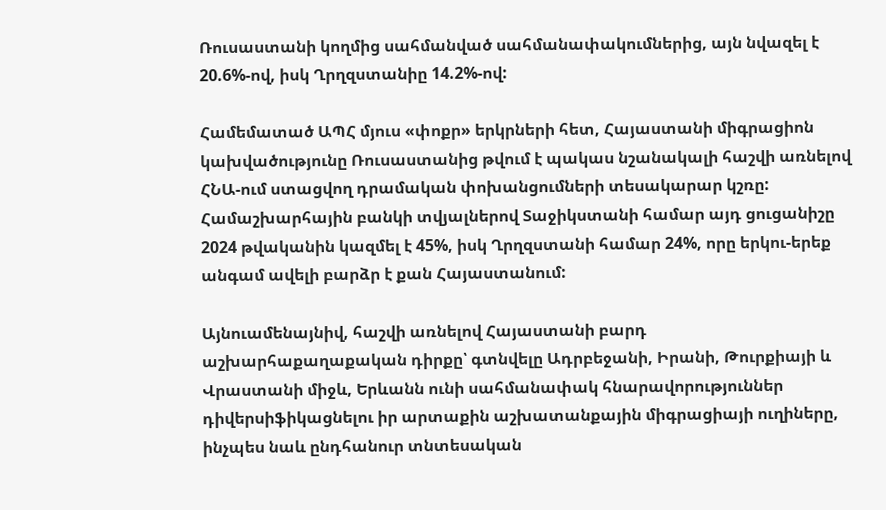Ռուսաստանի կողմից սահմանված սահմանափակումներից, այն նվազել է 20.6%-ով, իսկ Ղրղզստանիը 14.2%-ով:

Համեմատած ԱՊՀ մյուս «փոքր» երկրների հետ, Հայաստանի միգրացիոն կախվածությունը Ռուսաստանից թվում է պակաս նշանակալի հաշվի առնելով ՀՆԱ-ում ստացվող դրամական փոխանցումների տեսակարար կշռը: Համաշխարհային բանկի տվյալներով Տաջիկստանի համար այդ ցուցանիշը 2024 թվականին կազմել է 45%, իսկ Ղրղզստանի համար 24%, որը երկու-երեք անգամ ավելի բարձր է քան Հայաստանում:

Այնուամենայնիվ, հաշվի առնելով Հայաստանի բարդ աշխարհաքաղաքական դիրքը՝ գտնվելը Ադրբեջանի, Իրանի, Թուրքիայի և Վրաստանի միջև, Երևանն ունի սահմանափակ հնարավորություններ դիվերսիֆիկացնելու իր արտաքին աշխատանքային միգրացիայի ուղիները, ինչպես նաև ընդհանուր տնտեսական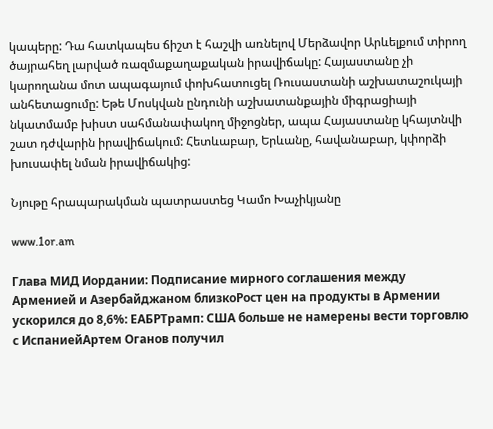կապերը: Դա հատկապես ճիշտ է հաշվի առնելով Մերձավոր Արևելքում տիրող ծայրահեղ լարված ռազմաքաղաքական իրավիճակը: Հայաստանը չի կարողանա մոտ ապագայում փոխհատուցել Ռուսաստանի աշխատաշուկայի անհետացումը: Եթե Մոսկվան ընդունի աշխատանքային միգրացիայի նկատմամբ խիստ սահմանափակող միջոցներ, ապա Հայաստանը կհայտնվի շատ դժվարին իրավիճակում: Հետևաբար, Երևանը, հավանաբար, կփորձի խուսափել նման իրավիճակից:

Նյութը հրապարակման պատրաստեց Կամո Խաչիկյանը

www.1or.am

Глава МИД Иордании: Подписание мирного соглашения между Арменией и Азербайджаном близкоРост цен на продукты в Армении ускорился до 8,6%: ЕАБРТрамп: США больше не намерены вести торговлю с ИспаниейАртем Оганов получил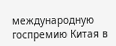международную госпремию Китая в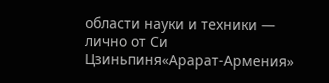области науки и техники — лично от Си Цзиньпиня«Арарат‑Армения»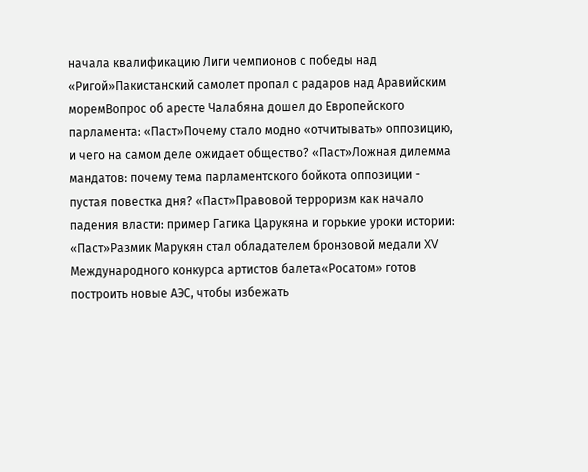начала квалификацию Лиги чемпионов с победы над «Ригой»Пакистанский самолет пропал с радаров над Аравийским моремВопрос об аресте Чалабяна дошел до Европейского парламента: «Паст»Почему стало модно «отчитывать» оппозицию, и чего на самом деле ожидает общество? «Паст»Ложная дилемма мандатов: почему тема парламентского бойкота оппозиции - пустая повестка дня? «Паст»Правовой терроризм как начало падения власти: пример Гагика Царукяна и горькие уроки истории: «Паст»Размик Марукян стал обладателем бронзовой медали XV Международного конкурса артистов балета«Росатом» готов построить новые АЭС, чтобы избежать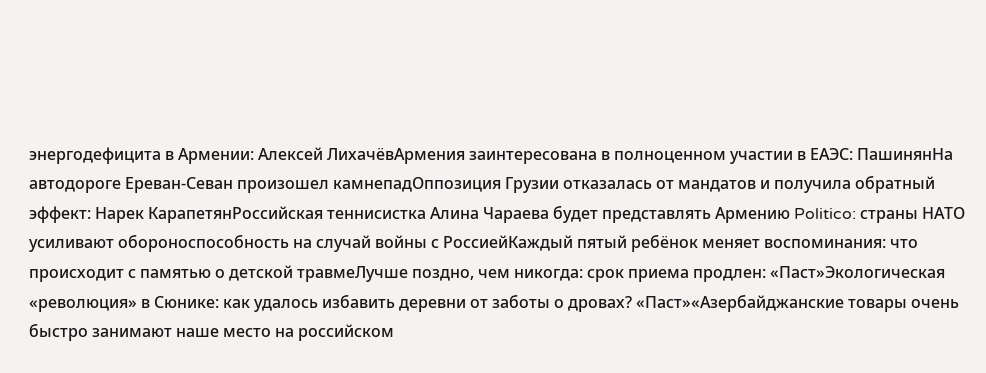энергодефицита в Армении: Алексей ЛихачёвАрмения заинтересована в полноценном участии в ЕАЭС: ПашинянНа автодороге Ереван-Севан произошел камнепадОппозиция Грузии отказалась от мандатов и получила обратный эффект: Нарек КарапетянРоссийская теннисистка Алина Чараева будет представлять Армению Politico: страны НАТО усиливают обороноспособность на случай войны с РоссиейКаждый пятый ребёнок меняет воспоминания: что происходит с памятью о детской травмеЛучше поздно, чем никогда: срок приема продлен: «Паст»Экологическая «революция» в Сюнике: как удалось избавить деревни от заботы о дровах? «Паст»«Азербайджанские товары очень быстро занимают наше место на российском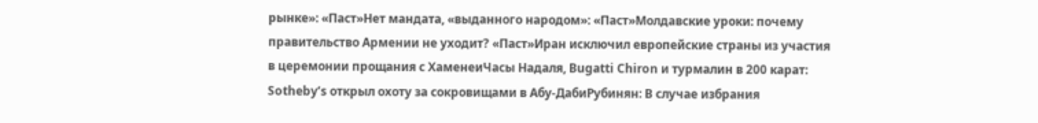рынке»: «Паст»Нет мандата, «выданного народом»: «Паст»Молдавские уроки: почему правительство Армении не уходит? «Паст»Иран исключил европейские страны из участия в церемонии прощания с ХаменеиЧасы Надаля, Bugatti Chiron и турмалин в 200 карат: Sotheby’s открыл охоту за сокровищами в Абу-ДабиРубинян: В случае избрания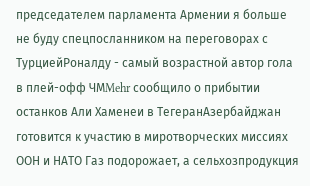председателем парламента Армении я больше не буду спецпосланником на переговорах с ТурциейРоналду - самый возрастной автор гола в плей-офф ЧМMehr сообщило о прибытии останков Али Хаменеи в ТегеранАзербайджан готовится к участию в миротворческих миссиях ООН и НАТО Газ подорожает, а сельхозпродукция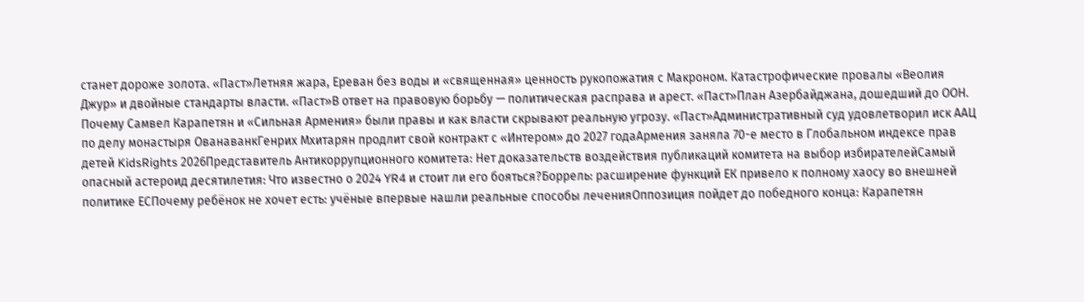станет дороже золота. «Паст»Летняя жара, Ереван без воды и «священная» ценность рукопожатия с Макроном. Катастрофические провалы «Веолия Джур» и двойные стандарты власти. «Паст»В ответ на правовую борьбу — политическая расправа и арест. «Паст»План Азербайджана, дошедший до ООН. Почему Самвел Карапетян и «Сильная Армения» были правы и как власти скрывают реальную угрозу. «Паст»Административный суд удовлетворил иск ААЦ по делу монастыря ОванаванкГенрих Мхитарян продлит свой контракт с «Интером» до 2027 годаАрмения заняла 70-е место в Глобальном индексе прав детей KidsRights 2026Представитель Антикоррупционного комитета: Нет доказательств воздействия публикаций комитета на выбор избирателейСамый опасный астероид десятилетия: Что известно о 2024 YR4 и стоит ли его бояться?Боррель: расширение функций ЕК привело к полному хаосу во внешней политике ЕСПочему ребёнок не хочет есть: учёные впервые нашли реальные способы леченияОппозиция пойдет до победного конца: Карапетян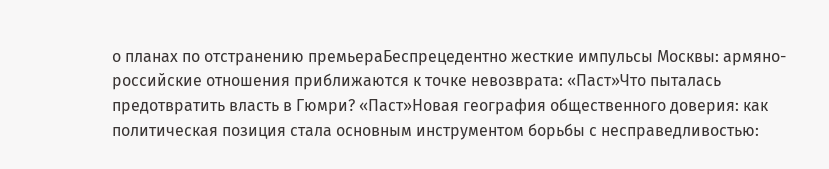о планах по отстранению премьераБеспрецедентно жесткие импульсы Москвы: армяно-российские отношения приближаются к точке невозврата: «Паст»Что пыталась предотвратить власть в Гюмри? «Паст»Новая география общественного доверия: как политическая позиция стала основным инструментом борьбы с несправедливостью: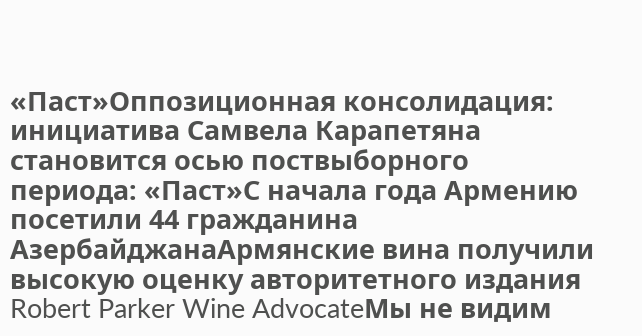«Паст»Оппозиционная консолидация: инициатива Самвела Карапетяна становится осью поствыборного периода: «Паст»С начала года Армению посетили 44 гражданина АзербайджанаАрмянские вина получили высокую оценку авторитетного издания Robert Parker Wine AdvocateМы не видим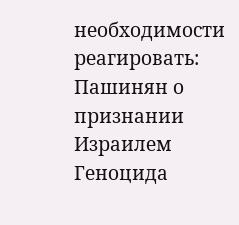необходимости реагировать: Пашинян о признании Израилем Геноцида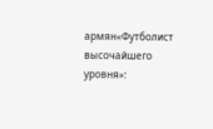армян«Футболист высочайшего уровня»: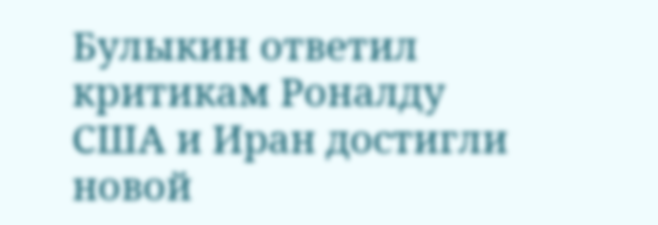Булыкин ответил критикам Роналду США и Иран достигли новой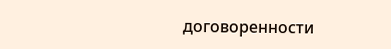договоренности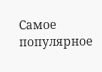Самое популярное